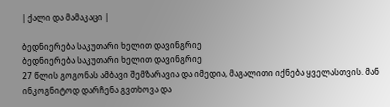| ქალი და მამაკაცი |

ბედნიერება საკუთარი ხელით დავინგრიე
ბედნიერება საკუთარი ხელით დავინგრიე
27 წლის გოგონას ამბავი შემზარავია და იმედია, მაგალითი იქნება ყველასთვის. მან ინკოგნიტოდ დარჩენა გვთხოვა და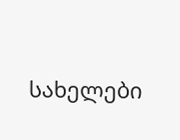სახელები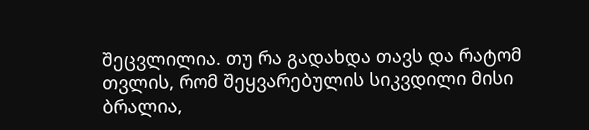შეცვლილია. თუ რა გადახდა თავს და რატომ თვლის, რომ შეყვარებულის სიკვდილი მისი ბრალია,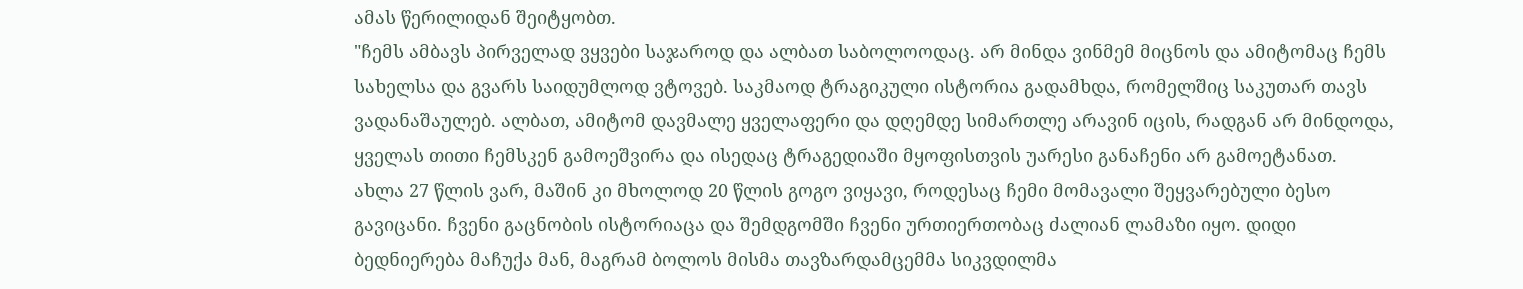ამას წერილიდან შეიტყობთ.
"ჩემს ამბავს პირველად ვყვები საჯაროდ და ალბათ საბოლოოდაც. არ მინდა ვინმემ მიცნოს და ამიტომაც ჩემს სახელსა და გვარს საიდუმლოდ ვტოვებ. საკმაოდ ტრაგიკული ისტორია გადამხდა, რომელშიც საკუთარ თავს ვადანაშაულებ. ალბათ, ამიტომ დავმალე ყველაფერი და დღემდე სიმართლე არავინ იცის, რადგან არ მინდოდა, ყველას თითი ჩემსკენ გამოეშვირა და ისედაც ტრაგედიაში მყოფისთვის უარესი განაჩენი არ გამოეტანათ.
ახლა 27 წლის ვარ, მაშინ კი მხოლოდ 20 წლის გოგო ვიყავი, როდესაც ჩემი მომავალი შეყვარებული ბესო გავიცანი. ჩვენი გაცნობის ისტორიაცა და შემდგომში ჩვენი ურთიერთობაც ძალიან ლამაზი იყო. დიდი ბედნიერება მაჩუქა მან, მაგრამ ბოლოს მისმა თავზარდამცემმა სიკვდილმა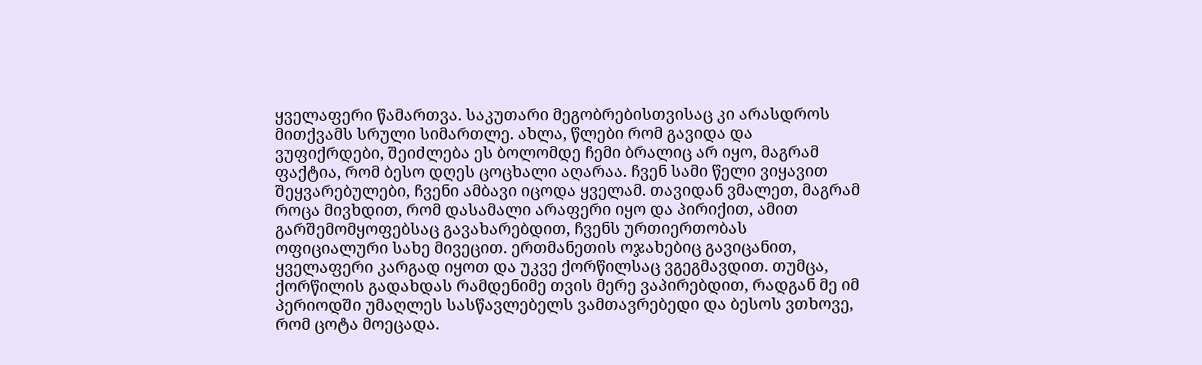ყველაფერი წამართვა. საკუთარი მეგობრებისთვისაც კი არასდროს მითქვამს სრული სიმართლე. ახლა, წლები რომ გავიდა და ვუფიქრდები, შეიძლება ეს ბოლომდე ჩემი ბრალიც არ იყო, მაგრამ ფაქტია, რომ ბესო დღეს ცოცხალი აღარაა. ჩვენ სამი წელი ვიყავით შეყვარებულები, ჩვენი ამბავი იცოდა ყველამ. თავიდან ვმალეთ, მაგრამ როცა მივხდით, რომ დასამალი არაფერი იყო და პირიქით, ამით გარშემომყოფებსაც გავახარებდით, ჩვენს ურთიერთობას ოფიციალური სახე მივეცით. ერთმანეთის ოჯახებიც გავიცანით, ყველაფერი კარგად იყოთ და უკვე ქორწილსაც ვგეგმავდით. თუმცა, ქორწილის გადახდას რამდენიმე თვის მერე ვაპირებდით, რადგან მე იმ პერიოდში უმაღლეს სასწავლებელს ვამთავრებედი და ბესოს ვთხოვე, რომ ცოტა მოეცადა.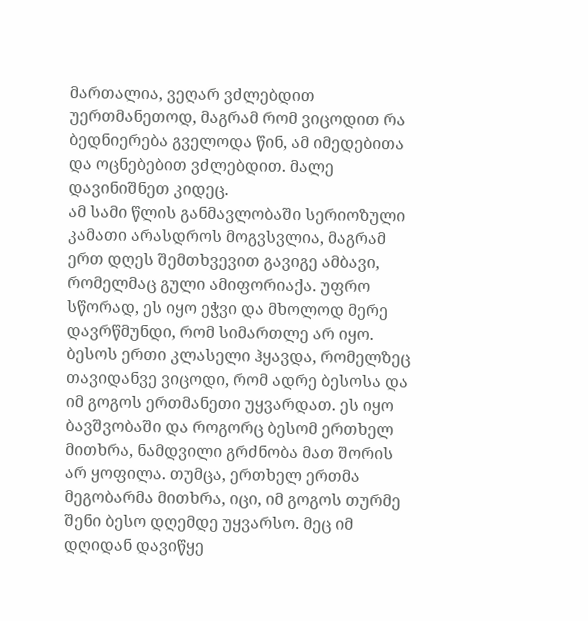მართალია, ვეღარ ვძლებდით უერთმანეთოდ, მაგრამ რომ ვიცოდით რა ბედნიერება გველოდა წინ, ამ იმედებითა და ოცნებებით ვძლებდით. მალე დავინიშნეთ კიდეც.
ამ სამი წლის განმავლობაში სერიოზული კამათი არასდროს მოგვსვლია, მაგრამ ერთ დღეს შემთხვევით გავიგე ამბავი, რომელმაც გული ამიფორიაქა. უფრო სწორად, ეს იყო ეჭვი და მხოლოდ მერე დავრწმუნდი, რომ სიმართლე არ იყო. ბესოს ერთი კლასელი ჰყავდა, რომელზეც თავიდანვე ვიცოდი, რომ ადრე ბესოსა და იმ გოგოს ერთმანეთი უყვარდათ. ეს იყო ბავშვობაში და როგორც ბესომ ერთხელ მითხრა, ნამდვილი გრძნობა მათ შორის არ ყოფილა. თუმცა, ერთხელ ერთმა მეგობარმა მითხრა, იცი, იმ გოგოს თურმე შენი ბესო დღემდე უყვარსო. მეც იმ დღიდან დავიწყე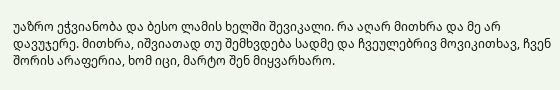უაზრო ეჭვიანობა და ბესო ლამის ხელში შევიკალი. რა აღარ მითხრა და მე არ დავუჯერე. მითხრა, იშვიათად თუ შემხვდება სადმე და ჩვეულებრივ მოვიკითხავ, ჩვენ შორის არაფერია, ხომ იცი, მარტო შენ მიყვარხარო.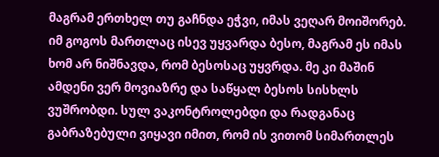მაგრამ ერთხელ თუ გაჩნდა ეჭვი, იმას ვეღარ მოიშორებ. იმ გოგოს მართლაც ისევ უყვარდა ბესო, მაგრამ ეს იმას ხომ არ ნიშნავდა, რომ ბესოსაც უყვრდა. მე კი მაშინ ამდენი ვერ მოვიაზრე და საწყალ ბესოს სისხლს ვუშრობდი. სულ ვაკონტროლებდი და რადგანაც გაბრაზებული ვიყავი იმით, რომ ის ვითომ სიმართლეს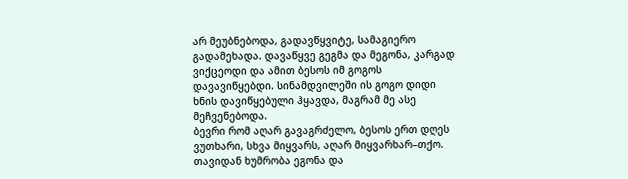არ მეუბნებოდა, გადავწყვიტე, სამაგიერო გადამეხადა. დავაწყვე გეგმა და მეგონა, კარგად ვიქცეოდი და ამით ბესოს იმ გოგოს დავავიწყებდი. სინამდვილეში ის გოგო დიდი ხნის დავიწყებული ჰყავდა, მაგრამ მე ასე მეჩვენებოდა.
ბევრი რომ აღარ გავაგრძელო, ბესოს ერთ დღეს ვუთხარი, სხვა მიყვარს, აღარ მიყვარხარ–თქო. თავიდან ხუმრობა ეგონა და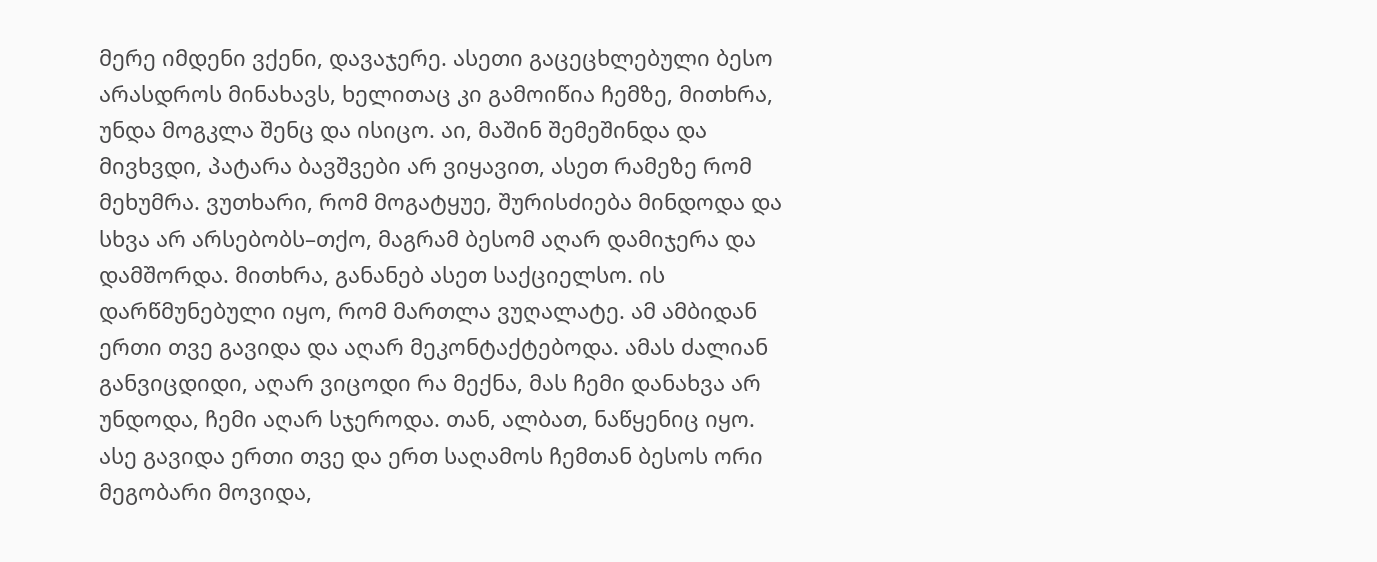მერე იმდენი ვქენი, დავაჯერე. ასეთი გაცეცხლებული ბესო არასდროს მინახავს, ხელითაც კი გამოიწია ჩემზე, მითხრა, უნდა მოგკლა შენც და ისიცო. აი, მაშინ შემეშინდა და მივხვდი, პატარა ბავშვები არ ვიყავით, ასეთ რამეზე რომ მეხუმრა. ვუთხარი, რომ მოგატყუე, შურისძიება მინდოდა და სხვა არ არსებობს–თქო, მაგრამ ბესომ აღარ დამიჯერა და დამშორდა. მითხრა, განანებ ასეთ საქციელსო. ის დარწმუნებული იყო, რომ მართლა ვუღალატე. ამ ამბიდან ერთი თვე გავიდა და აღარ მეკონტაქტებოდა. ამას ძალიან განვიცდიდი, აღარ ვიცოდი რა მექნა, მას ჩემი დანახვა არ უნდოდა, ჩემი აღარ სჯეროდა. თან, ალბათ, ნაწყენიც იყო. ასე გავიდა ერთი თვე და ერთ საღამოს ჩემთან ბესოს ორი მეგობარი მოვიდა,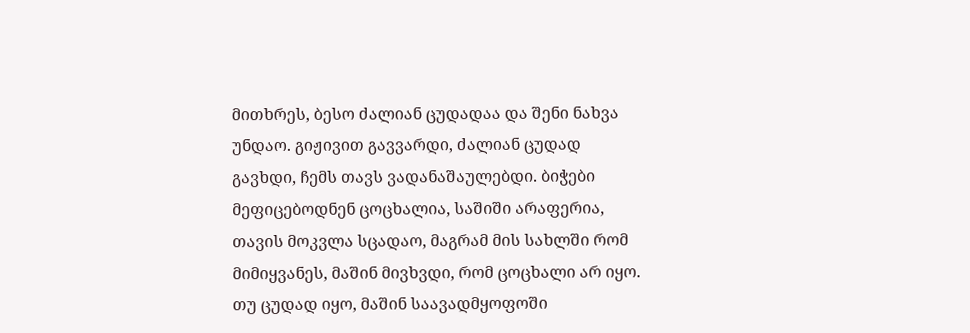მითხრეს, ბესო ძალიან ცუდადაა და შენი ნახვა უნდაო. გიჟივით გავვარდი, ძალიან ცუდად გავხდი, ჩემს თავს ვადანაშაულებდი. ბიჭები მეფიცებოდნენ ცოცხალია, საშიში არაფერია, თავის მოკვლა სცადაო, მაგრამ მის სახლში რომ მიმიყვანეს, მაშინ მივხვდი, რომ ცოცხალი არ იყო. თუ ცუდად იყო, მაშინ საავადმყოფოში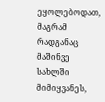ეყოლებოდათ, მაგრამ რადგანაც მაშინვე სახლში მიმიყვანეს,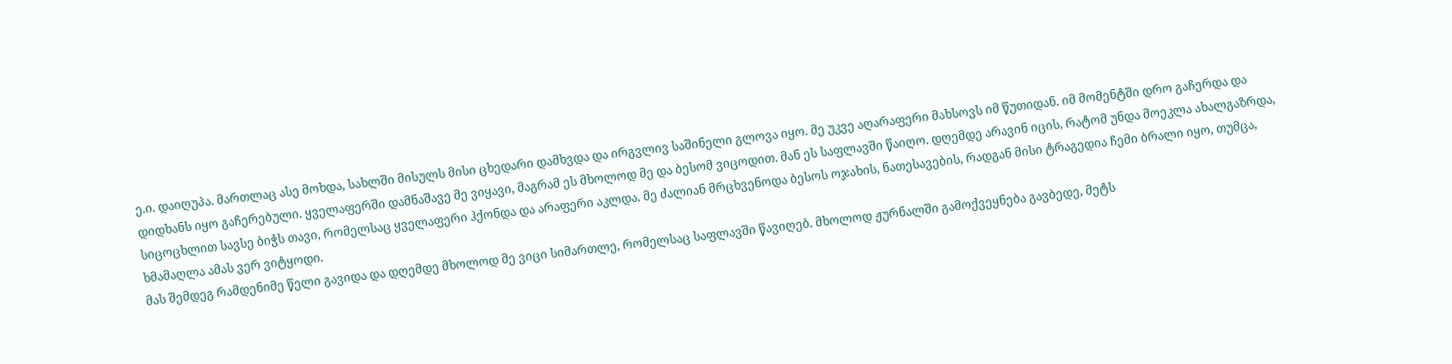ე.ი. დაიღუპა. მართლაც ასე მოხდა, სახლში მისულს მისი ცხედარი დამხვდა და ირგვლივ საშინელი გლოვა იყო. მე უკვე აღარაფერი მახსოვს იმ წუთიდან. იმ მომენტში დრო გაჩერდა და დიდხანს იყო გაჩერებული. ყველაფერში დამნაშავე მე ვიყავი, მაგრამ ეს მხოლოდ მე და ბესომ ვიცოდით. მან ეს საფლავში წაიღო. დღემდე არავინ იცის, რატომ უნდა მოეკლა ახალგაზრდა, სიცოცხლით სავსე ბიჭს თავი, რომელსაც ყველაფერი ჰქონდა და არაფერი აკლდა. მე ძალიან მრცხვენოდა ბესოს ოჯახის, ნათესავების, რადგან მისი ტრაგედია ჩემი ბრალი იყო, თუმცა, ხმამაღლა ამას ვერ ვიტყოდი.
მას შემდეგ რამდენიმე წელი გავიდა და დღემდე მხოლოდ მე ვიცი სიმართლე, რომელსაც საფლავში წავიღებ. მხოლოდ ჟურნალში გამოქვეყნება გავბედე, მეტს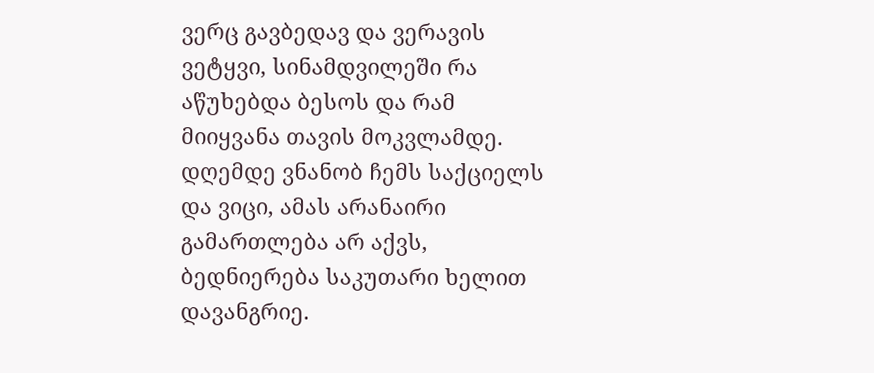ვერც გავბედავ და ვერავის ვეტყვი, სინამდვილეში რა აწუხებდა ბესოს და რამ მიიყვანა თავის მოკვლამდე. დღემდე ვნანობ ჩემს საქციელს და ვიცი, ამას არანაირი გამართლება არ აქვს, ბედნიერება საკუთარი ხელით დავანგრიე.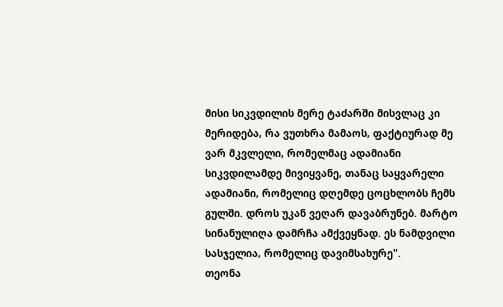მისი სიკვდილის მერე ტაძარში მისვლაც კი მერიდება, რა ვუთხრა მამაოს, ფაქტიურად მე ვარ მკვლელი, რომელმაც ადამიანი სიკვდილამდე მივიყვანე, თანაც საყვარელი ადამიანი, რომელიც დღემდე ცოცხლობს ჩემს გულში. დროს უკან ვეღარ დავაბრუნებ. მარტო სინანულიღა დამრჩა ამქვეყნად. ეს ნამდვილი სასჯელია, რომელიც დავიმსახურე".
თეონა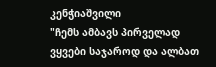კენჭიაშვილი
"ჩემს ამბავს პირველად ვყვები საჯაროდ და ალბათ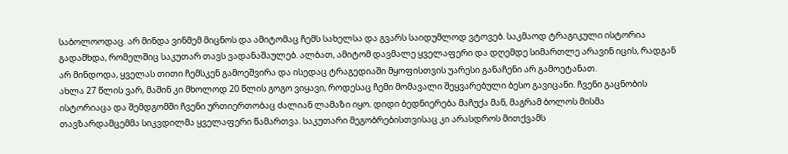საბოლოოდაც. არ მინდა ვინმემ მიცნოს და ამიტომაც ჩემს სახელსა და გვარს საიდუმლოდ ვტოვებ. საკმაოდ ტრაგიკული ისტორია გადამხდა, რომელშიც საკუთარ თავს ვადანაშაულებ. ალბათ, ამიტომ დავმალე ყველაფერი და დღემდე სიმართლე არავინ იცის, რადგან არ მინდოდა, ყველას თითი ჩემსკენ გამოეშვირა და ისედაც ტრაგედიაში მყოფისთვის უარესი განაჩენი არ გამოეტანათ.
ახლა 27 წლის ვარ, მაშინ კი მხოლოდ 20 წლის გოგო ვიყავი, როდესაც ჩემი მომავალი შეყვარებული ბესო გავიცანი. ჩვენი გაცნობის ისტორიაცა და შემდგომში ჩვენი ურთიერთობაც ძალიან ლამაზი იყო. დიდი ბედნიერება მაჩუქა მან, მაგრამ ბოლოს მისმა თავზარდამცემმა სიკვდილმა ყველაფერი წამართვა. საკუთარი მეგობრებისთვისაც კი არასდროს მითქვამს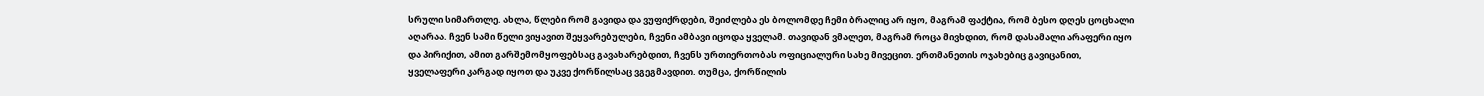სრული სიმართლე. ახლა, წლები რომ გავიდა და ვუფიქრდები, შეიძლება ეს ბოლომდე ჩემი ბრალიც არ იყო, მაგრამ ფაქტია, რომ ბესო დღეს ცოცხალი აღარაა. ჩვენ სამი წელი ვიყავით შეყვარებულები, ჩვენი ამბავი იცოდა ყველამ. თავიდან ვმალეთ, მაგრამ როცა მივხდით, რომ დასამალი არაფერი იყო და პირიქით, ამით გარშემომყოფებსაც გავახარებდით, ჩვენს ურთიერთობას ოფიციალური სახე მივეცით. ერთმანეთის ოჯახებიც გავიცანით, ყველაფერი კარგად იყოთ და უკვე ქორწილსაც ვგეგმავდით. თუმცა, ქორწილის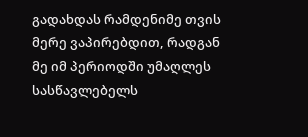გადახდას რამდენიმე თვის მერე ვაპირებდით, რადგან მე იმ პერიოდში უმაღლეს სასწავლებელს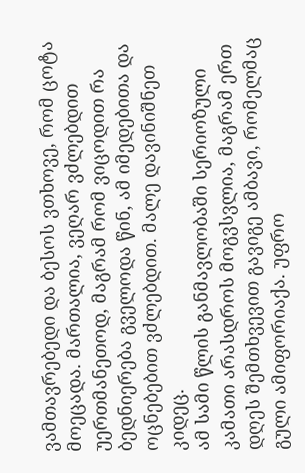ვამთავრებედი და ბესოს ვთხოვე, რომ ცოტა მოეცადა. მართალია, ვეღარ ვძლებდით უერთმანეთოდ, მაგრამ რომ ვიცოდით რა ბედნიერება გველოდა წინ, ამ იმედებითა და ოცნებებით ვძლებდით. მალე დავინიშნეთ კიდეც.
ამ სამი წლის განმავლობაში სერიოზული კამათი არასდროს მოგვსვლია, მაგრამ ერთ დღეს შემთხვევით გავიგე ამბავი, რომელმაც გული ამიფორიაქა. უფრო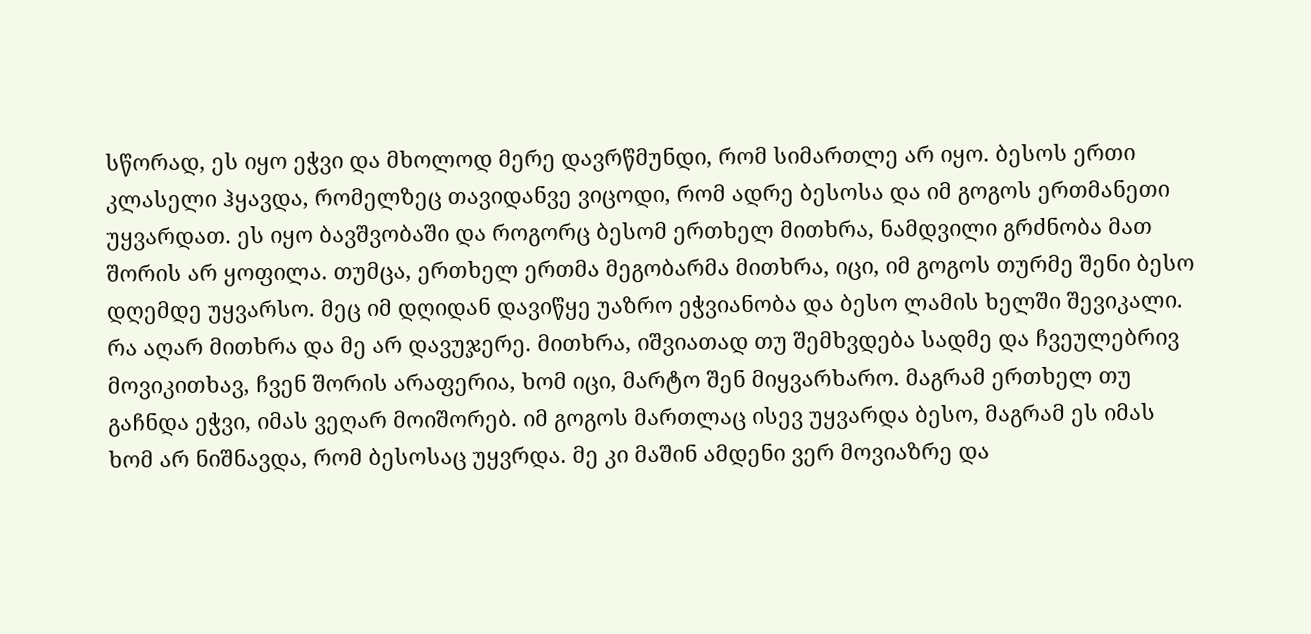სწორად, ეს იყო ეჭვი და მხოლოდ მერე დავრწმუნდი, რომ სიმართლე არ იყო. ბესოს ერთი კლასელი ჰყავდა, რომელზეც თავიდანვე ვიცოდი, რომ ადრე ბესოსა და იმ გოგოს ერთმანეთი უყვარდათ. ეს იყო ბავშვობაში და როგორც ბესომ ერთხელ მითხრა, ნამდვილი გრძნობა მათ შორის არ ყოფილა. თუმცა, ერთხელ ერთმა მეგობარმა მითხრა, იცი, იმ გოგოს თურმე შენი ბესო დღემდე უყვარსო. მეც იმ დღიდან დავიწყე უაზრო ეჭვიანობა და ბესო ლამის ხელში შევიკალი. რა აღარ მითხრა და მე არ დავუჯერე. მითხრა, იშვიათად თუ შემხვდება სადმე და ჩვეულებრივ მოვიკითხავ, ჩვენ შორის არაფერია, ხომ იცი, მარტო შენ მიყვარხარო. მაგრამ ერთხელ თუ გაჩნდა ეჭვი, იმას ვეღარ მოიშორებ. იმ გოგოს მართლაც ისევ უყვარდა ბესო, მაგრამ ეს იმას ხომ არ ნიშნავდა, რომ ბესოსაც უყვრდა. მე კი მაშინ ამდენი ვერ მოვიაზრე და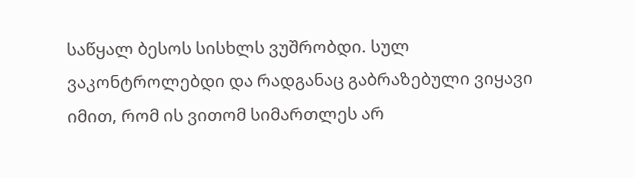საწყალ ბესოს სისხლს ვუშრობდი. სულ ვაკონტროლებდი და რადგანაც გაბრაზებული ვიყავი იმით, რომ ის ვითომ სიმართლეს არ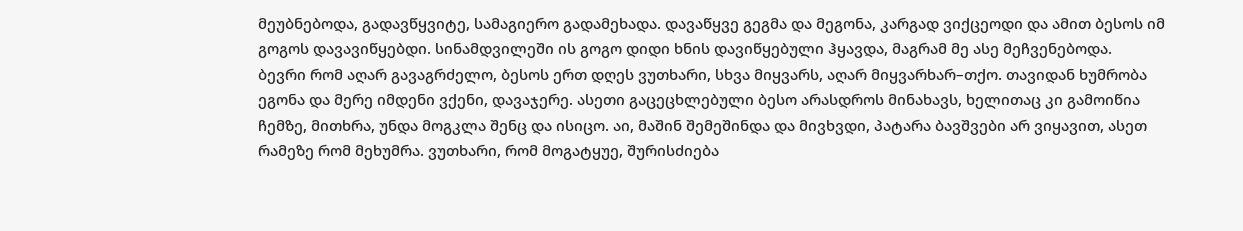მეუბნებოდა, გადავწყვიტე, სამაგიერო გადამეხადა. დავაწყვე გეგმა და მეგონა, კარგად ვიქცეოდი და ამით ბესოს იმ გოგოს დავავიწყებდი. სინამდვილეში ის გოგო დიდი ხნის დავიწყებული ჰყავდა, მაგრამ მე ასე მეჩვენებოდა.
ბევრი რომ აღარ გავაგრძელო, ბესოს ერთ დღეს ვუთხარი, სხვა მიყვარს, აღარ მიყვარხარ–თქო. თავიდან ხუმრობა ეგონა და მერე იმდენი ვქენი, დავაჯერე. ასეთი გაცეცხლებული ბესო არასდროს მინახავს, ხელითაც კი გამოიწია ჩემზე, მითხრა, უნდა მოგკლა შენც და ისიცო. აი, მაშინ შემეშინდა და მივხვდი, პატარა ბავშვები არ ვიყავით, ასეთ რამეზე რომ მეხუმრა. ვუთხარი, რომ მოგატყუე, შურისძიება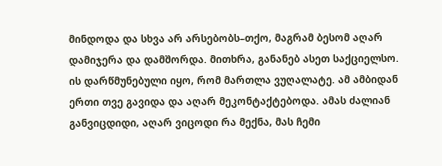მინდოდა და სხვა არ არსებობს–თქო, მაგრამ ბესომ აღარ დამიჯერა და დამშორდა. მითხრა, განანებ ასეთ საქციელსო. ის დარწმუნებული იყო, რომ მართლა ვუღალატე. ამ ამბიდან ერთი თვე გავიდა და აღარ მეკონტაქტებოდა. ამას ძალიან განვიცდიდი, აღარ ვიცოდი რა მექნა, მას ჩემი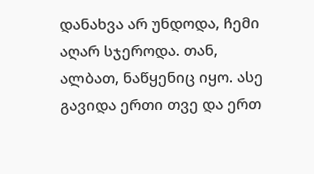დანახვა არ უნდოდა, ჩემი აღარ სჯეროდა. თან, ალბათ, ნაწყენიც იყო. ასე გავიდა ერთი თვე და ერთ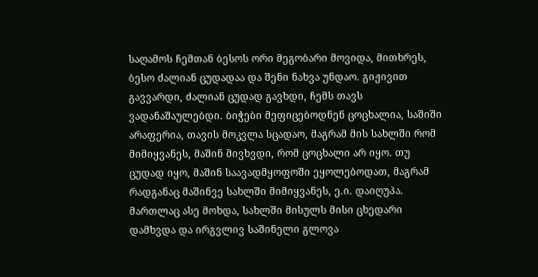საღამოს ჩემთან ბესოს ორი მეგობარი მოვიდა, მითხრეს, ბესო ძალიან ცუდადაა და შენი ნახვა უნდაო. გიჟივით გავვარდი, ძალიან ცუდად გავხდი, ჩემს თავს ვადანაშაულებდი. ბიჭები მეფიცებოდნენ ცოცხალია, საშიში არაფერია, თავის მოკვლა სცადაო, მაგრამ მის სახლში რომ მიმიყვანეს, მაშინ მივხვდი, რომ ცოცხალი არ იყო. თუ ცუდად იყო, მაშინ საავადმყოფოში ეყოლებოდათ, მაგრამ რადგანაც მაშინვე სახლში მიმიყვანეს, ე.ი. დაიღუპა. მართლაც ასე მოხდა, სახლში მისულს მისი ცხედარი დამხვდა და ირგვლივ საშინელი გლოვა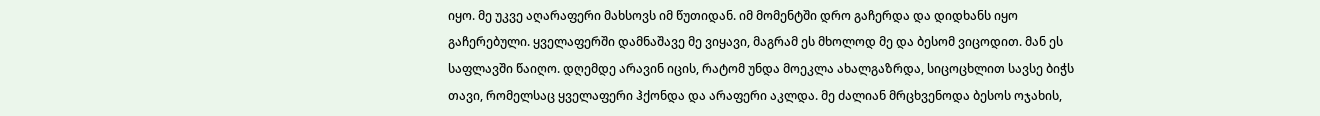იყო. მე უკვე აღარაფერი მახსოვს იმ წუთიდან. იმ მომენტში დრო გაჩერდა და დიდხანს იყო გაჩერებული. ყველაფერში დამნაშავე მე ვიყავი, მაგრამ ეს მხოლოდ მე და ბესომ ვიცოდით. მან ეს საფლავში წაიღო. დღემდე არავინ იცის, რატომ უნდა მოეკლა ახალგაზრდა, სიცოცხლით სავსე ბიჭს თავი, რომელსაც ყველაფერი ჰქონდა და არაფერი აკლდა. მე ძალიან მრცხვენოდა ბესოს ოჯახის,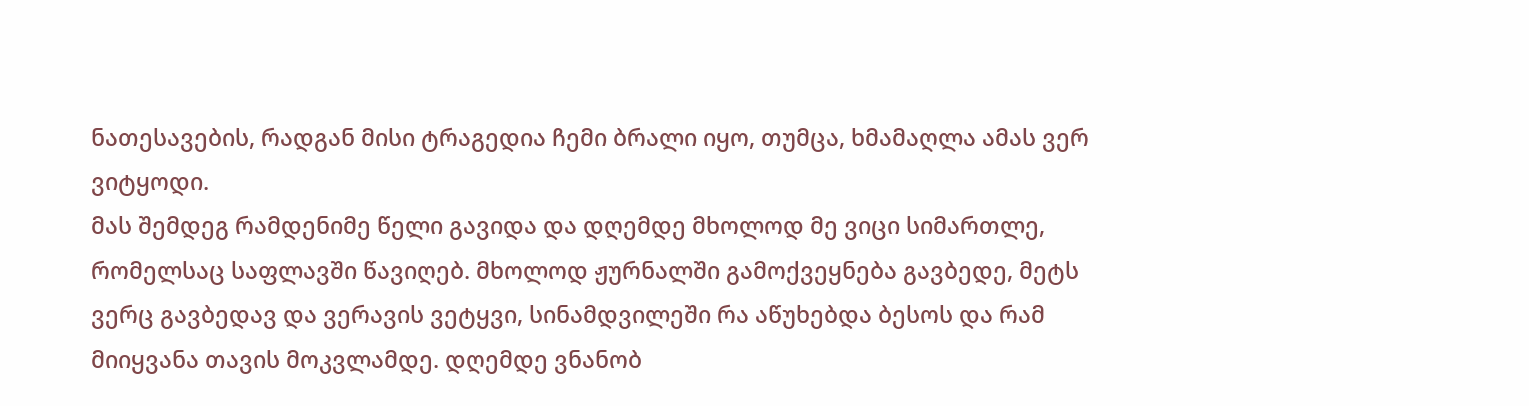ნათესავების, რადგან მისი ტრაგედია ჩემი ბრალი იყო, თუმცა, ხმამაღლა ამას ვერ ვიტყოდი.
მას შემდეგ რამდენიმე წელი გავიდა და დღემდე მხოლოდ მე ვიცი სიმართლე, რომელსაც საფლავში წავიღებ. მხოლოდ ჟურნალში გამოქვეყნება გავბედე, მეტს ვერც გავბედავ და ვერავის ვეტყვი, სინამდვილეში რა აწუხებდა ბესოს და რამ მიიყვანა თავის მოკვლამდე. დღემდე ვნანობ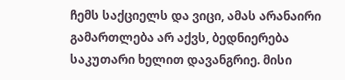ჩემს საქციელს და ვიცი, ამას არანაირი გამართლება არ აქვს, ბედნიერება საკუთარი ხელით დავანგრიე. მისი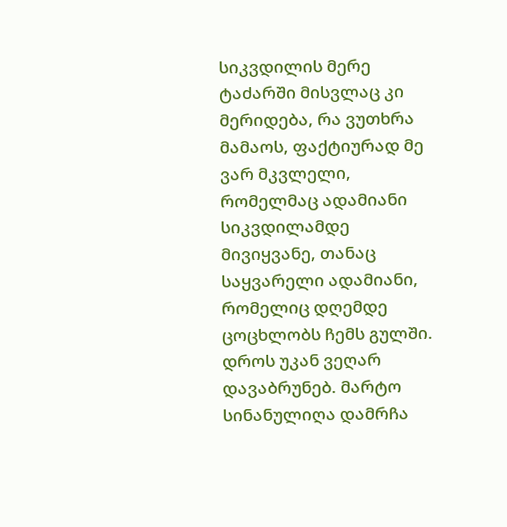სიკვდილის მერე ტაძარში მისვლაც კი მერიდება, რა ვუთხრა მამაოს, ფაქტიურად მე ვარ მკვლელი, რომელმაც ადამიანი სიკვდილამდე მივიყვანე, თანაც საყვარელი ადამიანი, რომელიც დღემდე ცოცხლობს ჩემს გულში. დროს უკან ვეღარ დავაბრუნებ. მარტო სინანულიღა დამრჩა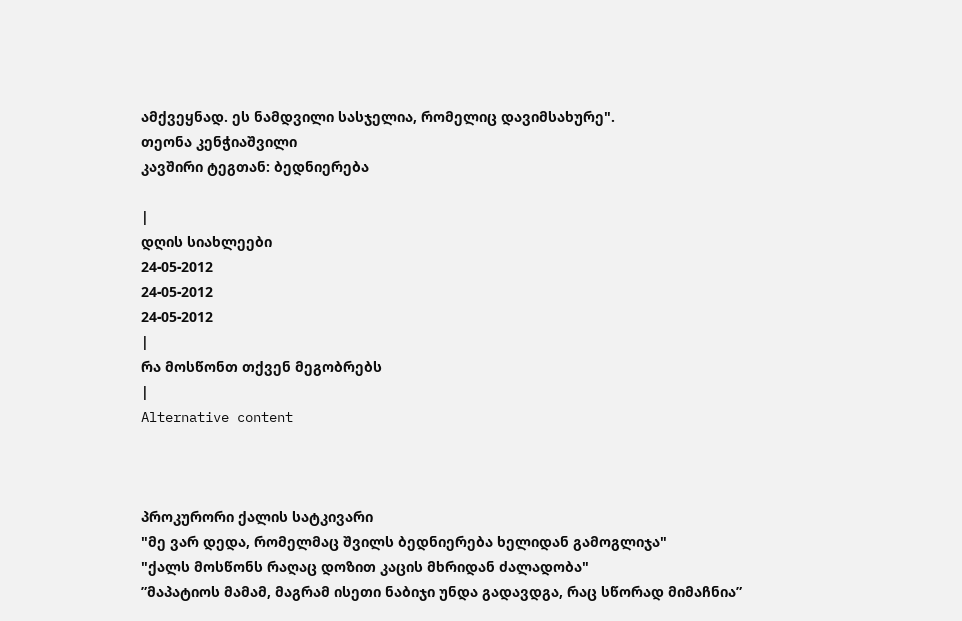ამქვეყნად. ეს ნამდვილი სასჯელია, რომელიც დავიმსახურე".
თეონა კენჭიაშვილი
კავშირი ტეგთან: ბედნიერება

|
დღის სიახლეები
24-05-2012
24-05-2012
24-05-2012
|
რა მოსწონთ თქვენ მეგობრებს
|
Alternative content



პროკურორი ქალის სატკივარი
"მე ვარ დედა, რომელმაც შვილს ბედნიერება ხელიდან გამოგლიჯა"
"ქალს მოსწონს რაღაც დოზით კაცის მხრიდან ძალადობა"
”მაპატიოს მამამ, მაგრამ ისეთი ნაბიჯი უნდა გადავდგა, რაც სწორად მიმაჩნია”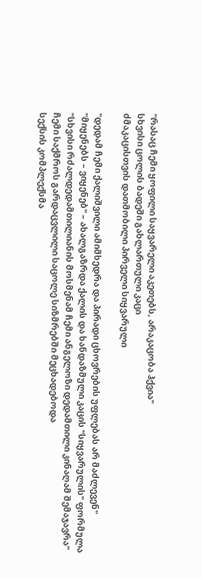"რასაც ჩემი ყოფილი საყვარელი აკეთებს, არაკაცობა ჰქვია"
სხვისი ცოლის ბადეში გახლართული კაცი
ძმაკაცისთვის დათმობილი პირველი სიყვარული

"დედამ ჩემი ქალიშვილი ამიმხედრა და პირადი ცხოვრების უფლებას არ მაძლევენ"
"მიყენებს – ვიყენებ" – ახალგაზრდა ქალის და ხანდაზმული კაცის "სიყვარულის" ფორმულა
"სხვისი რძალდედამთილიანის მოსმენამ ჩემი ანგელოზი დედამთილი კინაღამ შემაჯავრა"
ჩემი საქმროს გარდაცვლილი საცოლე სიზმრებში მეცხადებოდა
სექსის კომპლექსმა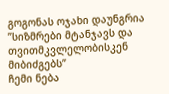გოგონას ოჯახი დაუნგრია
”სიზმრები მტანჯავს და თვითმკვლელობისკენ მიბიძგებს”
ჩემი ნება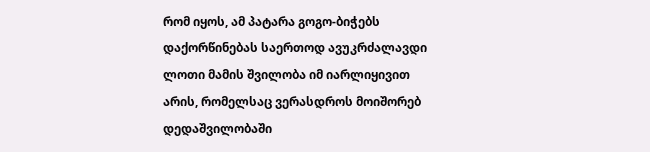რომ იყოს, ამ პატარა გოგო-ბიჭებს დაქორწინებას საერთოდ ავუკრძალავდი
ლოთი მამის შვილობა იმ იარლიყივით არის, რომელსაც ვერასდროს მოიშორებ
დედაშვილობაში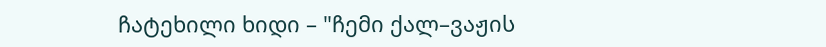ჩატეხილი ხიდი – "ჩემი ქალ–ვაჟის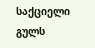საქციელი გულს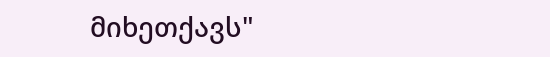მიხეთქავს"